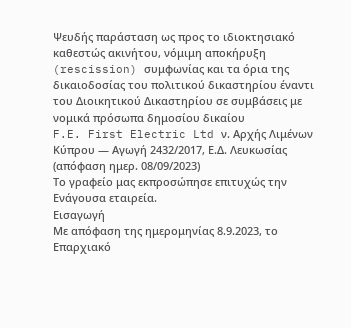Ψευδής παράσταση ως προς το ιδιοκτησιακό καθεστώς ακινήτου, νόμιμη αποκήρυξη (rescission) συμφωνίας και τα όρια της δικαιοδοσίας του πολιτικού δικαστηρίου έναντι του Διοικητικού Δικαστηρίου σε συμβάσεις με νομικά πρόσωπα δημοσίου δικαίου
F.E. First Electric Ltd ν. Αρχής Λιμένων Κύπρου — Αγωγή 2432/2017, Ε.Δ. Λευκωσίας (απόφαση ημερ. 08/09/2023)
Το γραφείο μας εκπροσώπησε επιτυχώς την Ενάγουσα εταιρεία.
Εισαγωγή
Με απόφαση της ημερομηνίας 8.9.2023, το Επαρχιακό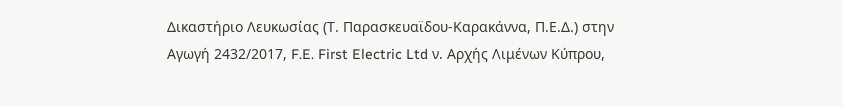Δικαστήριο Λευκωσίας (Τ. Παρασκευαϊδου-Καρακάννα, Π.Ε.Δ.) στην Αγωγή 2432/2017, F.E. First Electric Ltd ν. Αρχής Λιμένων Κύπρου,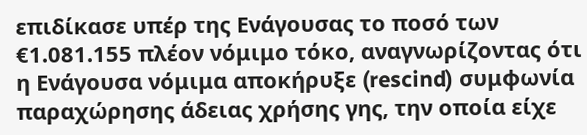επιδίκασε υπέρ της Ενάγουσας το ποσό των €1.081.155 πλέον νόμιμο τόκο, αναγνωρίζοντας ότι η Ενάγουσα νόμιμα αποκήρυξε (rescind) συμφωνία παραχώρησης άδειας χρήσης γης, την οποία είχε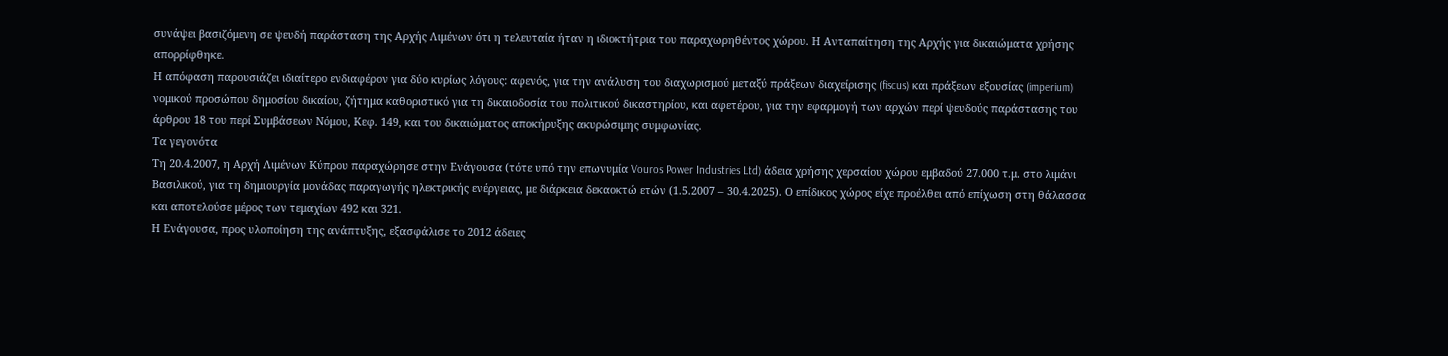συνάψει βασιζόμενη σε ψευδή παράσταση της Αρχής Λιμένων ότι η τελευταία ήταν η ιδιοκτήτρια του παραχωρηθέντος χώρου. Η Ανταπαίτηση της Αρχής για δικαιώματα χρήσης απορρίφθηκε.
Η απόφαση παρουσιάζει ιδιαίτερο ενδιαφέρον για δύο κυρίως λόγους: αφενός, για την ανάλυση του διαχωρισμού μεταξύ πράξεων διαχείρισης (fiscus) και πράξεων εξουσίας (imperium) νομικού προσώπου δημοσίου δικαίου, ζήτημα καθοριστικό για τη δικαιοδοσία του πολιτικού δικαστηρίου, και αφετέρου, για την εφαρμογή των αρχών περί ψευδούς παράστασης του άρθρου 18 του περί Συμβάσεων Νόμου, Κεφ. 149, και του δικαιώματος αποκήρυξης ακυρώσιμης συμφωνίας.
Τα γεγονότα
Τη 20.4.2007, η Αρχή Λιμένων Κύπρου παραχώρησε στην Ενάγουσα (τότε υπό την επωνυμία Vouros Power Industries Ltd) άδεια χρήσης χερσαίου χώρου εμβαδού 27.000 τ.μ. στο λιμάνι Βασιλικού, για τη δημιουργία μονάδας παραγωγής ηλεκτρικής ενέργειας, με διάρκεια δεκαοκτώ ετών (1.5.2007 – 30.4.2025). Ο επίδικος χώρος είχε προέλθει από επίχωση στη θάλασσα και αποτελούσε μέρος των τεμαχίων 492 και 321.
Η Ενάγουσα, προς υλοποίηση της ανάπτυξης, εξασφάλισε το 2012 άδειες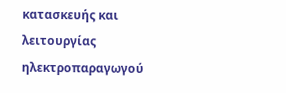κατασκευής και λειτουργίας ηλεκτροπαραγωγού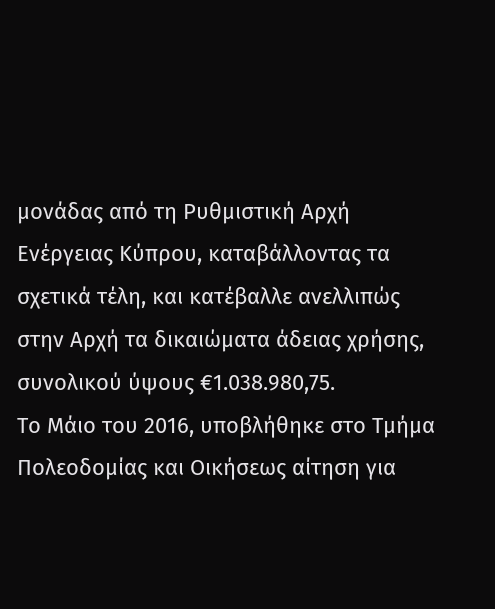μονάδας από τη Ρυθμιστική Αρχή Ενέργειας Κύπρου, καταβάλλοντας τα σχετικά τέλη, και κατέβαλλε ανελλιπώς στην Αρχή τα δικαιώματα άδειας χρήσης, συνολικού ύψους €1.038.980,75.
Το Μάιο του 2016, υποβλήθηκε στο Τμήμα Πολεοδομίας και Οικήσεως αίτηση για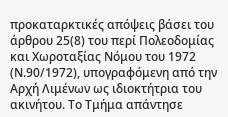προκαταρκτικές απόψεις βάσει του άρθρου 25(8) του περί Πολεοδομίας και Χωροταξίας Νόμου του 1972 (Ν.90/1972), υπογραφόμενη από την Αρχή Λιμένων ως ιδιοκτήτρια του ακινήτου. Το Τμήμα απάντησε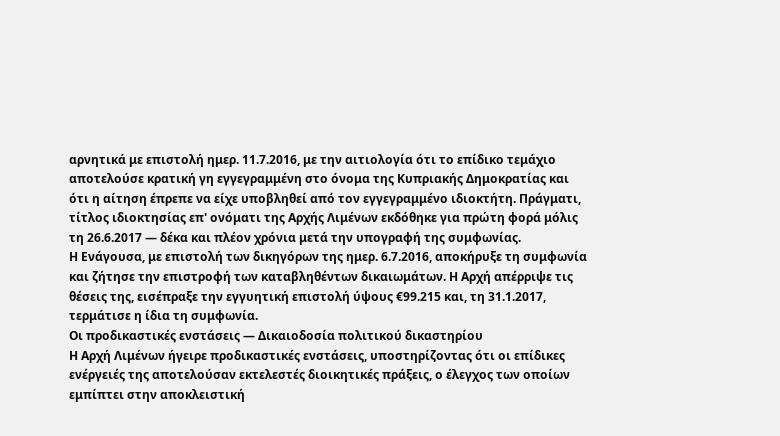αρνητικά με επιστολή ημερ. 11.7.2016, με την αιτιολογία ότι το επίδικο τεμάχιο αποτελούσε κρατική γη εγγεγραμμένη στο όνομα της Κυπριακής Δημοκρατίας και ότι η αίτηση έπρεπε να είχε υποβληθεί από τον εγγεγραμμένο ιδιοκτήτη. Πράγματι, τίτλος ιδιοκτησίας επ' ονόματι της Αρχής Λιμένων εκδόθηκε για πρώτη φορά μόλις τη 26.6.2017 — δέκα και πλέον χρόνια μετά την υπογραφή της συμφωνίας.
Η Ενάγουσα, με επιστολή των δικηγόρων της ημερ. 6.7.2016, αποκήρυξε τη συμφωνία και ζήτησε την επιστροφή των καταβληθέντων δικαιωμάτων. Η Αρχή απέρριψε τις θέσεις της, εισέπραξε την εγγυητική επιστολή ύψους €99.215 και, τη 31.1.2017, τερμάτισε η ίδια τη συμφωνία.
Οι προδικαστικές ενστάσεις — Δικαιοδοσία πολιτικού δικαστηρίου
Η Αρχή Λιμένων ήγειρε προδικαστικές ενστάσεις, υποστηρίζοντας ότι οι επίδικες ενέργειές της αποτελούσαν εκτελεστές διοικητικές πράξεις, ο έλεγχος των οποίων εμπίπτει στην αποκλειστική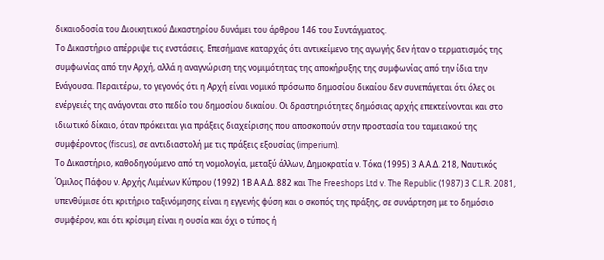δικαιοδοσία του Διοικητικού Δικαστηρίου δυνάμει του άρθρου 146 του Συντάγματος.
Το Δικαστήριο απέρριψε τις ενστάσεις. Επεσήμανε καταρχάς ότι αντικείμενο της αγωγής δεν ήταν ο τερματισμός της συμφωνίας από την Αρχή, αλλά η αναγνώριση της νομιμότητας της αποκήρυξης της συμφωνίας από την ίδια την Ενάγουσα. Περαιτέρω, το γεγονός ότι η Αρχή είναι νομικό πρόσωπο δημοσίου δικαίου δεν συνεπάγεται ότι όλες οι ενέργειές της ανάγονται στο πεδίο του δημοσίου δικαίου. Οι δραστηριότητες δημόσιας αρχής επεκτείνονται και στο ιδιωτικό δίκαιο, όταν πρόκειται για πράξεις διαχείρισης που αποσκοπούν στην προστασία του ταμειακού της συμφέροντος (fiscus), σε αντιδιαστολή με τις πράξεις εξουσίας (imperium).
Το Δικαστήριο, καθοδηγούμενο από τη νομολογία, μεταξύ άλλων, Δημοκρατία ν. Τόκα (1995) 3 Α.Α.Δ. 218, Ναυτικός Όμιλος Πάφου ν. Αρχής Λιμένων Κύπρου (1992) 1Β Α.Α.Δ. 882 και The Freeshops Ltd v. The Republic (1987) 3 C.L.R. 2081, υπενθύμισε ότι κριτήριο ταξινόμησης είναι η εγγενής φύση και ο σκοπός της πράξης, σε συνάρτηση με το δημόσιο συμφέρον, και ότι κρίσιμη είναι η ουσία και όχι ο τύπος ή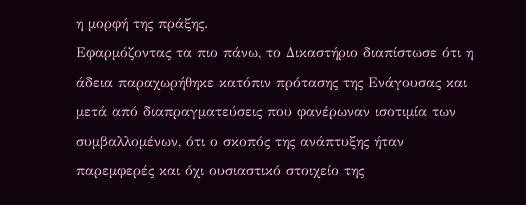η μορφή της πράξης.
Εφαρμόζοντας τα πιο πάνω, το Δικαστήριο διαπίστωσε ότι η άδεια παραχωρήθηκε κατόπιν πρότασης της Ενάγουσας και μετά από διαπραγματεύσεις που φανέρωναν ισοτιμία των συμβαλλομένων, ότι ο σκοπός της ανάπτυξης ήταν παρεμφερές και όχι ουσιαστικό στοιχείο της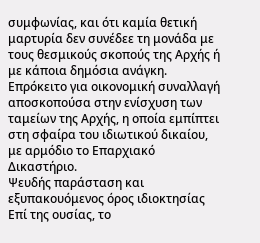συμφωνίας, και ότι καμία θετική μαρτυρία δεν συνέδεε τη μονάδα με τους θεσμικούς σκοπούς της Αρχής ή με κάποια δημόσια ανάγκη. Επρόκειτο για οικονομική συναλλαγή αποσκοπούσα στην ενίσχυση των ταμείων της Αρχής, η οποία εμπίπτει στη σφαίρα του ιδιωτικού δικαίου, με αρμόδιο το Επαρχιακό Δικαστήριο.
Ψευδής παράσταση και εξυπακουόμενος όρος ιδιοκτησίας
Επί της ουσίας, το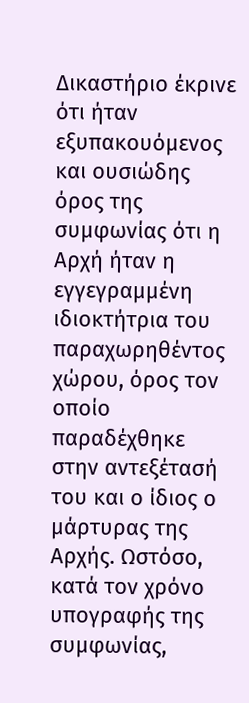Δικαστήριο έκρινε ότι ήταν εξυπακουόμενος και ουσιώδης όρος της συμφωνίας ότι η Αρχή ήταν η εγγεγραμμένη ιδιοκτήτρια του παραχωρηθέντος χώρου, όρος τον οποίο παραδέχθηκε στην αντεξέτασή του και ο ίδιος ο μάρτυρας της Αρχής. Ωστόσο, κατά τον χρόνο υπογραφής της συμφωνίας,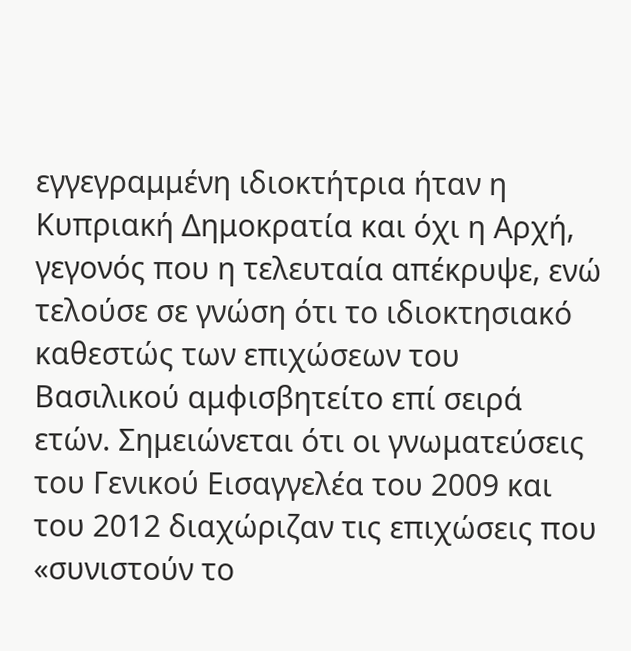εγγεγραμμένη ιδιοκτήτρια ήταν η Κυπριακή Δημοκρατία και όχι η Αρχή, γεγονός που η τελευταία απέκρυψε, ενώ τελούσε σε γνώση ότι το ιδιοκτησιακό καθεστώς των επιχώσεων του Βασιλικού αμφισβητείτο επί σειρά ετών. Σημειώνεται ότι οι γνωματεύσεις του Γενικού Εισαγγελέα του 2009 και του 2012 διαχώριζαν τις επιχώσεις που «συνιστούν το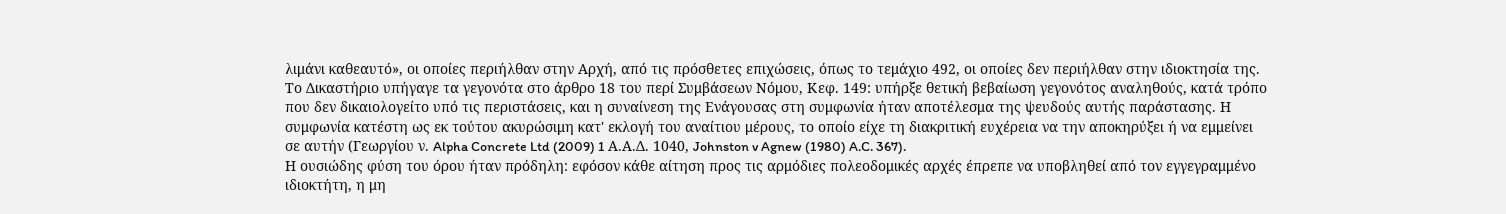λιμάνι καθεαυτό», οι οποίες περιήλθαν στην Αρχή, από τις πρόσθετες επιχώσεις, όπως το τεμάχιο 492, οι οποίες δεν περιήλθαν στην ιδιοκτησία της.
Το Δικαστήριο υπήγαγε τα γεγονότα στο άρθρο 18 του περί Συμβάσεων Νόμου, Κεφ. 149: υπήρξε θετική βεβαίωση γεγονότος αναληθούς, κατά τρόπο που δεν δικαιολογείτο υπό τις περιστάσεις, και η συναίνεση της Ενάγουσας στη συμφωνία ήταν αποτέλεσμα της ψευδούς αυτής παράστασης. Η συμφωνία κατέστη ως εκ τούτου ακυρώσιμη κατ' εκλογή του αναίτιου μέρους, το οποίο είχε τη διακριτική ευχέρεια να την αποκηρύξει ή να εμμείνει σε αυτήν (Γεωργίου ν. Alpha Concrete Ltd (2009) 1 Α.Α.Δ. 1040, Johnston v Agnew (1980) A.C. 367).
Η ουσιώδης φύση του όρου ήταν πρόδηλη: εφόσον κάθε αίτηση προς τις αρμόδιες πολεοδομικές αρχές έπρεπε να υποβληθεί από τον εγγεγραμμένο ιδιοκτήτη, η μη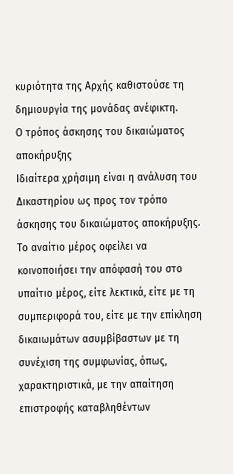κυριότητα της Αρχής καθιστούσε τη δημιουργία της μονάδας ανέφικτη.
Ο τρόπος άσκησης του δικαιώματος αποκήρυξης
Ιδιαίτερα χρήσιμη είναι η ανάλυση του Δικαστηρίου ως προς τον τρόπο άσκησης του δικαιώματος αποκήρυξης. Το αναίτιο μέρος οφείλει να κοινοποιήσει την απόφασή του στο υπαίτιο μέρος, είτε λεκτικά, είτε με τη συμπεριφορά του, είτε με την επίκληση δικαιωμάτων ασυμβίβαστων με τη συνέχιση της συμφωνίας, όπως, χαρακτηριστικά, με την απαίτηση επιστροφής καταβληθέντων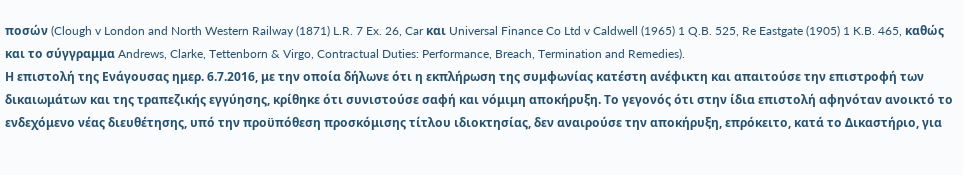ποσών (Clough v London and North Western Railway (1871) L.R. 7 Ex. 26, Car και Universal Finance Co Ltd v Caldwell (1965) 1 Q.B. 525, Re Eastgate (1905) 1 K.B. 465, καθώς και το σύγγραμμα Andrews, Clarke, Tettenborn & Virgo, Contractual Duties: Performance, Breach, Termination and Remedies).
Η επιστολή της Ενάγουσας ημερ. 6.7.2016, με την οποία δήλωνε ότι η εκπλήρωση της συμφωνίας κατέστη ανέφικτη και απαιτούσε την επιστροφή των δικαιωμάτων και της τραπεζικής εγγύησης, κρίθηκε ότι συνιστούσε σαφή και νόμιμη αποκήρυξη. Το γεγονός ότι στην ίδια επιστολή αφηνόταν ανοικτό το ενδεχόμενο νέας διευθέτησης, υπό την προϋπόθεση προσκόμισης τίτλου ιδιοκτησίας, δεν αναιρούσε την αποκήρυξη, επρόκειτο, κατά το Δικαστήριο, για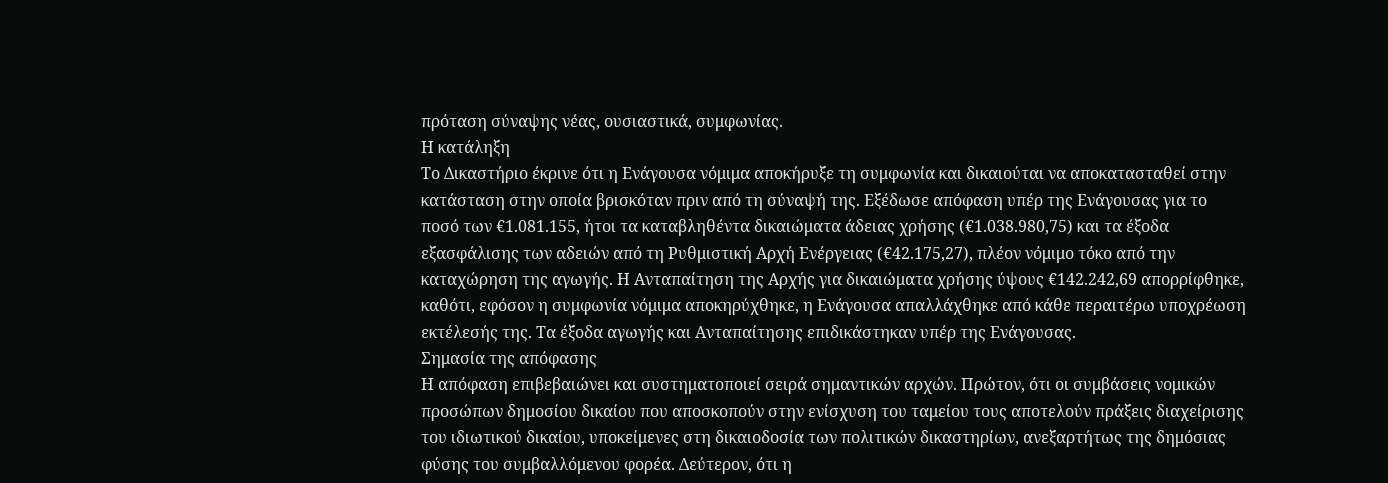πρόταση σύναψης νέας, ουσιαστικά, συμφωνίας.
Η κατάληξη
Το Δικαστήριο έκρινε ότι η Ενάγουσα νόμιμα αποκήρυξε τη συμφωνία και δικαιούται να αποκατασταθεί στην κατάσταση στην οποία βρισκόταν πριν από τη σύναψή της. Εξέδωσε απόφαση υπέρ της Ενάγουσας για το ποσό των €1.081.155, ήτοι τα καταβληθέντα δικαιώματα άδειας χρήσης (€1.038.980,75) και τα έξοδα εξασφάλισης των αδειών από τη Ρυθμιστική Αρχή Ενέργειας (€42.175,27), πλέον νόμιμο τόκο από την καταχώρηση της αγωγής. Η Ανταπαίτηση της Αρχής για δικαιώματα χρήσης ύψους €142.242,69 απορρίφθηκε, καθότι, εφόσον η συμφωνία νόμιμα αποκηρύχθηκε, η Ενάγουσα απαλλάχθηκε από κάθε περαιτέρω υποχρέωση εκτέλεσής της. Τα έξοδα αγωγής και Ανταπαίτησης επιδικάστηκαν υπέρ της Ενάγουσας.
Σημασία της απόφασης
Η απόφαση επιβεβαιώνει και συστηματοποιεί σειρά σημαντικών αρχών. Πρώτον, ότι οι συμβάσεις νομικών προσώπων δημοσίου δικαίου που αποσκοπούν στην ενίσχυση του ταμείου τους αποτελούν πράξεις διαχείρισης του ιδιωτικού δικαίου, υποκείμενες στη δικαιοδοσία των πολιτικών δικαστηρίων, ανεξαρτήτως της δημόσιας φύσης του συμβαλλόμενου φορέα. Δεύτερον, ότι η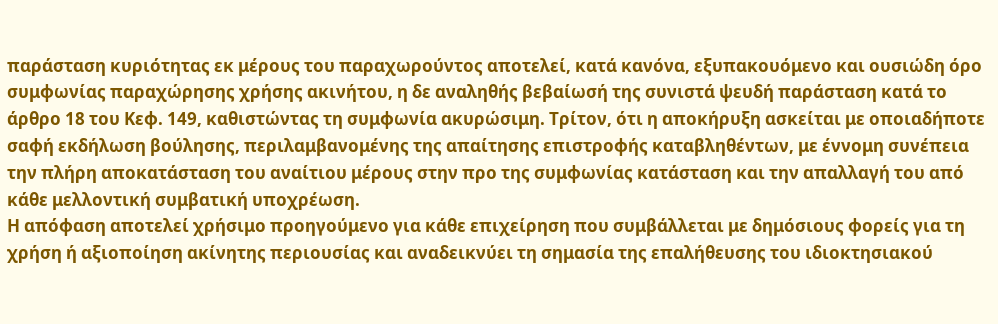παράσταση κυριότητας εκ μέρους του παραχωρούντος αποτελεί, κατά κανόνα, εξυπακουόμενο και ουσιώδη όρο συμφωνίας παραχώρησης χρήσης ακινήτου, η δε αναληθής βεβαίωσή της συνιστά ψευδή παράσταση κατά το άρθρο 18 του Κεφ. 149, καθιστώντας τη συμφωνία ακυρώσιμη. Τρίτον, ότι η αποκήρυξη ασκείται με οποιαδήποτε σαφή εκδήλωση βούλησης, περιλαμβανομένης της απαίτησης επιστροφής καταβληθέντων, με έννομη συνέπεια την πλήρη αποκατάσταση του αναίτιου μέρους στην προ της συμφωνίας κατάσταση και την απαλλαγή του από κάθε μελλοντική συμβατική υποχρέωση.
Η απόφαση αποτελεί χρήσιμο προηγούμενο για κάθε επιχείρηση που συμβάλλεται με δημόσιους φορείς για τη χρήση ή αξιοποίηση ακίνητης περιουσίας και αναδεικνύει τη σημασία της επαλήθευσης του ιδιοκτησιακού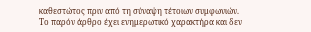καθεστώτος πριν από τη σύναψη τέτοιων συμφωνιών.
Το παρόν άρθρο έχει ενημερωτικό χαρακτήρα και δεν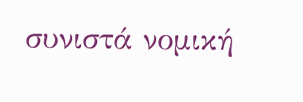συνιστά νομική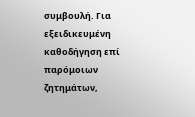συμβουλή. Για εξειδικευμένη καθοδήγηση επί παρόμοιων ζητημάτων,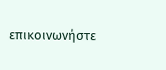επικοινωνήστε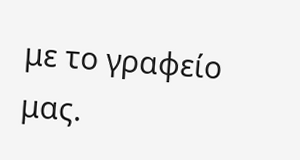με το γραφείο μας.